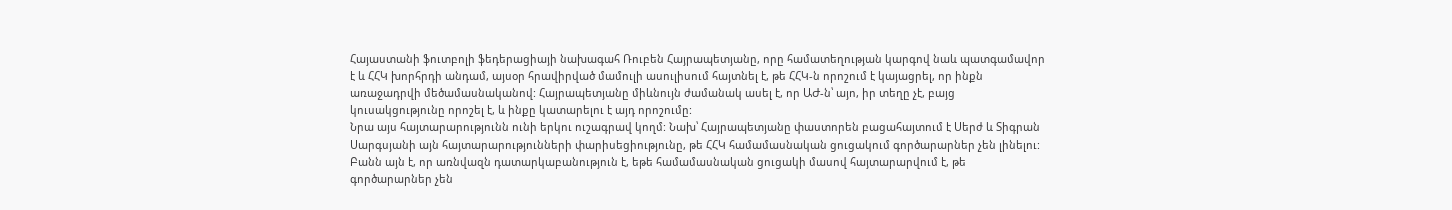Հայաստանի ֆուտբոլի ֆեդերացիայի նախագահ Ռուբեն Հայրապետյանը, որը համատեղության կարգով նաև պատգամավոր է և ՀՀԿ խորհրդի անդամ, այսօր հրավիրված մամուլի ասուլիսում հայտնել է, թե ՀՀԿ-ն որոշում է կայացրել, որ ինքն առաջադրվի մեծամասնականով: Հայրապետյանը միևնույն ժամանակ ասել է, որ ԱԺ-ն՝ այո, իր տեղը չէ, բայց կուսակցությունը որոշել է, և ինքը կատարելու է այդ որոշումը:
Նրա այս հայտարարությունն ունի երկու ուշագրավ կողմ: Նախ՝ Հայրապետյանը փաստորեն բացահայտում է Սերժ և Տիգրան Սարգսյանի այն հայտարարությունների փարիսեցիությունը, թե ՀՀԿ համամասնական ցուցակում գործարարներ չեն լինելու: Բանն այն է, որ առնվազն դատարկաբանություն է, եթե համամասնական ցուցակի մասով հայտարարվում է, թե գործարարներ չեն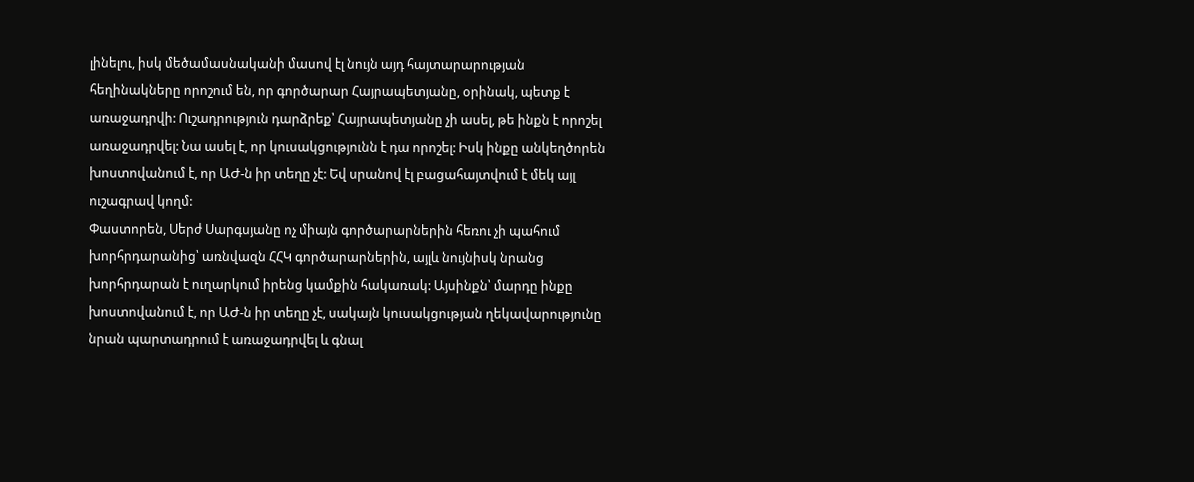լինելու, իսկ մեծամասնականի մասով էլ նույն այդ հայտարարության հեղինակները որոշում են, որ գործարար Հայրապետյանը, օրինակ, պետք է առաջադրվի: Ուշադրություն դարձրեք՝ Հայրապետյանը չի ասել, թե ինքն է որոշել առաջադրվել: Նա ասել է, որ կուսակցությունն է դա որոշել: Իսկ ինքը անկեղծորեն խոստովանում է, որ ԱԺ-ն իր տեղը չէ: Եվ սրանով էլ բացահայտվում է մեկ այլ ուշագրավ կողմ:
Փաստորեն, Սերժ Սարգսյանը ոչ միայն գործարարներին հեռու չի պահում խորհրդարանից՝ առնվազն ՀՀԿ գործարարներին, այլև նույնիսկ նրանց խորհրդարան է ուղարկում իրենց կամքին հակառակ: Այսինքն՝ մարդը ինքը խոստովանում է, որ ԱԺ-ն իր տեղը չէ, սակայն կուսակցության ղեկավարությունը նրան պարտադրում է առաջադրվել և գնալ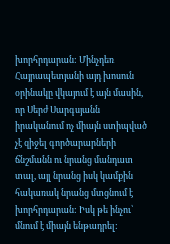խորհրդարան: Մինչդեռ Հայրապետյանի այդ խոսուն օրինակը վկայում է այն մասին, որ Սերժ Սարգսյանն իրականում ոչ միայն ստիպված չէ զիջել գործարարների ճնշմանն ու նրանց մանդատ տալ, այլ նրանց իսկ կամքին հակառակ նրանց մտցնում է խորհրդարան: Իսկ թե ինչու՝ մնում է միայն ենթադրել: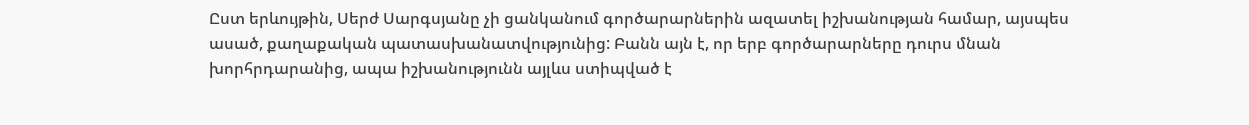Ըստ երևույթին, Սերժ Սարգսյանը չի ցանկանում գործարարներին ազատել իշխանության համար, այսպես ասած, քաղաքական պատասխանատվությունից: Բանն այն է, որ երբ գործարարները դուրս մնան խորհրդարանից, ապա իշխանությունն այլևս ստիպված է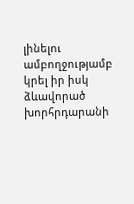լինելու ամբողջությամբ կրել իր իսկ ձևավորած խորհրդարանի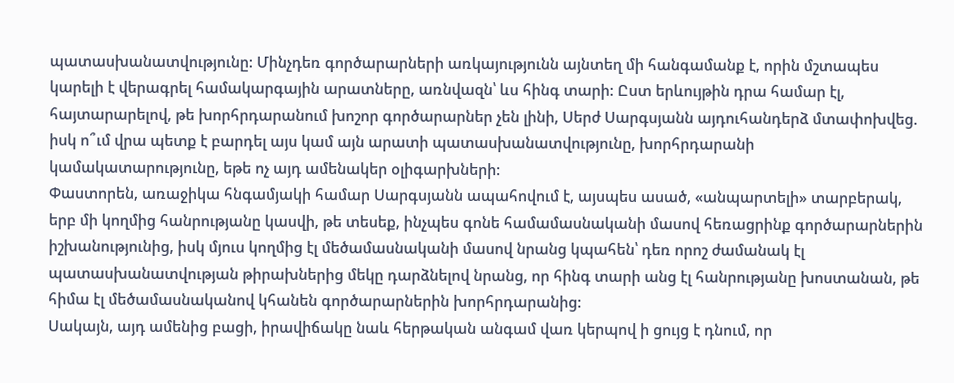պատասխանատվությունը: Մինչդեռ գործարարների առկայությունն այնտեղ մի հանգամանք է, որին մշտապես կարելի է վերագրել համակարգային արատները, առնվազն՝ ևս հինգ տարի: Ըստ երևույթին դրա համար էլ, հայտարարելով, թե խորհրդարանում խոշոր գործարարներ չեն լինի, Սերժ Սարգսյանն այդուհանդերձ մտափոխվեց. իսկ ո՞ւմ վրա պետք է բարդել այս կամ այն արատի պատասխանատվությունը, խորհրդարանի կամակատարությունը, եթե ոչ այդ ամենակեր օլիգարխների:
Փաստորեն, առաջիկա հնգամյակի համար Սարգսյանն ապահովում է, այսպես ասած, «անպարտելի» տարբերակ, երբ մի կողմից հանրությանը կասվի, թե տեսեք, ինչպես գոնե համամասնականի մասով հեռացրինք գործարարներին իշխանությունից, իսկ մյուս կողմից էլ մեծամասնականի մասով նրանց կպահեն՝ դեռ որոշ ժամանակ էլ պատասխանատվության թիրախներից մեկը դարձնելով նրանց, որ հինգ տարի անց էլ հանրությանը խոստանան, թե հիմա էլ մեծամասնականով կհանեն գործարարներին խորհրդարանից:
Սակայն, այդ ամենից բացի, իրավիճակը նաև հերթական անգամ վառ կերպով ի ցույց է դնում, որ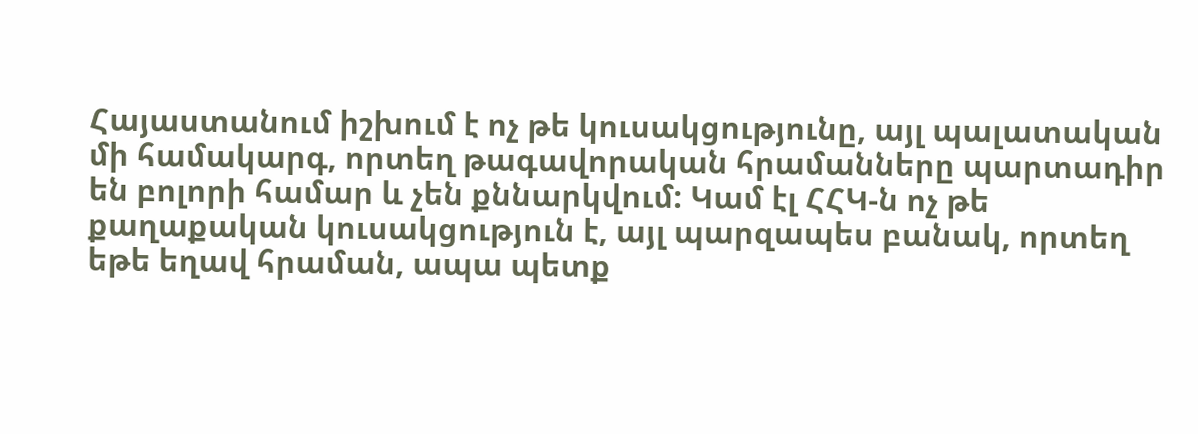Հայաստանում իշխում է ոչ թե կուսակցությունը, այլ պալատական մի համակարգ, որտեղ թագավորական հրամանները պարտադիր են բոլորի համար և չեն քննարկվում: Կամ էլ ՀՀԿ-ն ոչ թե քաղաքական կուսակցություն է, այլ պարզապես բանակ, որտեղ եթե եղավ հրաման, ապա պետք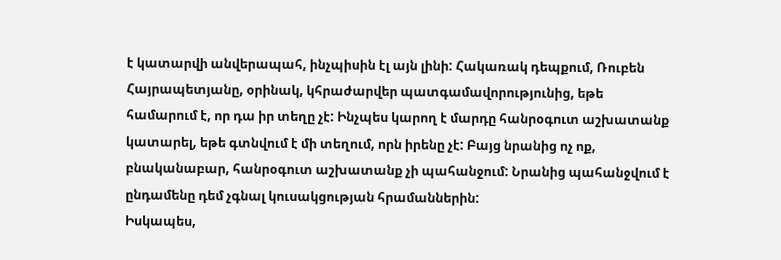է կատարվի անվերապահ, ինչպիսին էլ այն լինի: Հակառակ դեպքում, Ռուբեն Հայրապետյանը, օրինակ, կհրաժարվեր պատգամավորությունից, եթե համարում է, որ դա իր տեղը չէ: Ինչպես կարող է մարդը հանրօգուտ աշխատանք կատարել, եթե գտնվում է մի տեղում, որն իրենը չէ: Բայց նրանից ոչ ոք, բնականաբար, հանրօգուտ աշխատանք չի պահանջում: Նրանից պահանջվում է ընդամենը դեմ չգնալ կուսակցության հրամաններին:
Իսկապես,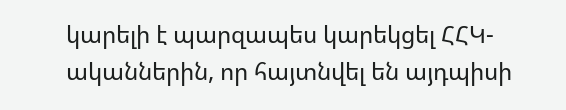կարելի է պարզապես կարեկցել ՀՀԿ-ականներին, որ հայտնվել են այդպիսի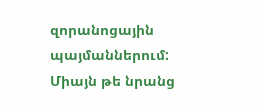զորանոցային պայմաններում: Միայն թե նրանց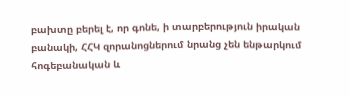բախտը բերել է, որ գոնե, ի տարբերություն իրական բանակի, ՀՀԿ զորանոցներում նրանց չեն ենթարկում հոգեբանական և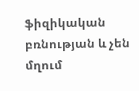ֆիզիկական բռնության և չեն մղում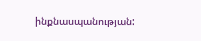ինքնասպանության: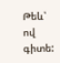Թեև՝ ով գիտե: